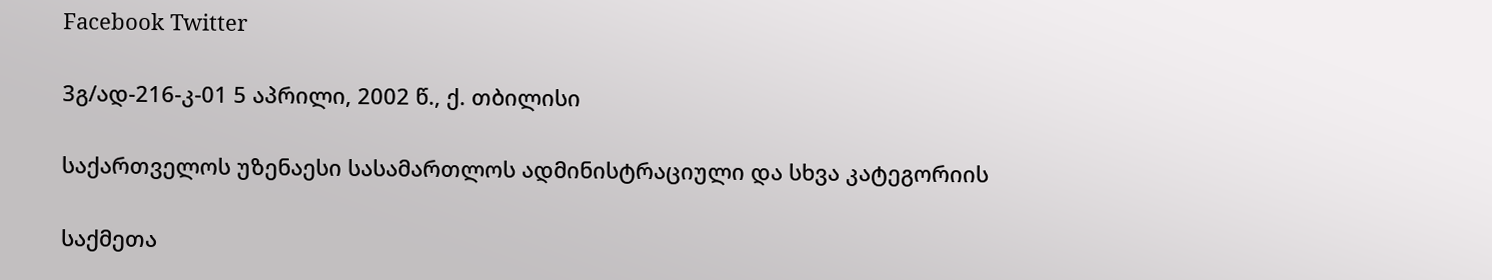Facebook Twitter

3გ/ად-216-კ-01 5 აპრილი, 2002 წ., ქ. თბილისი

საქართველოს უზენაესი სასამართლოს ადმინისტრაციული და სხვა კატეგორიის

საქმეთა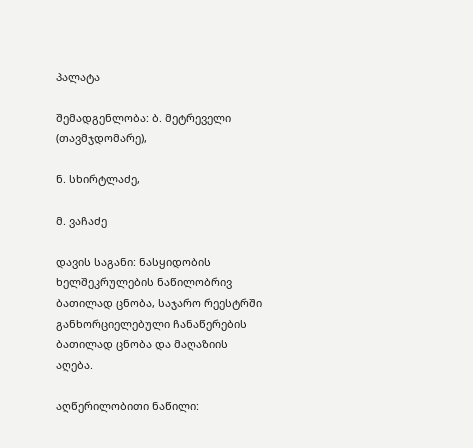პალატა

შემადგენლობა: ბ. მეტრეველი (თავმჯდომარე),

ნ. სხირტლაძე,

მ. ვაჩაძე

დავის საგანი: ნასყიდობის ხელშეკრულების ნაწილობრივ ბათილად ცნობა, საჯარო რეესტრში განხორციელებული ჩანაწერების ბათილად ცნობა და მაღაზიის აღება.

აღწერილობითი ნაწილი: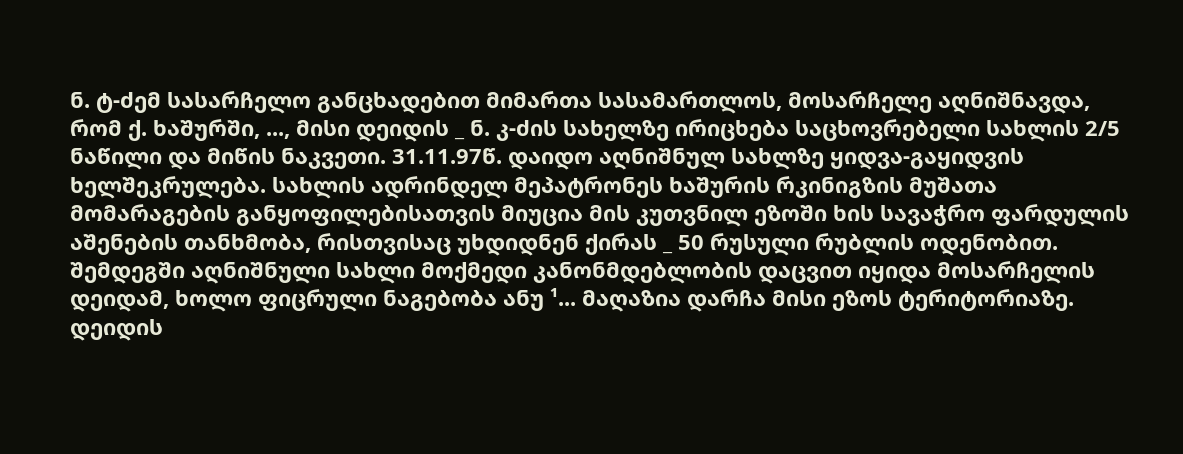ნ. ტ-ძემ სასარჩელო განცხადებით მიმართა სასამართლოს, მოსარჩელე აღნიშნავდა, რომ ქ. ხაშურში, ..., მისი დეიდის _ ნ. კ-ძის სახელზე ირიცხება საცხოვრებელი სახლის 2/5 ნაწილი და მიწის ნაკვეთი. 31.11.97წ. დაიდო აღნიშნულ სახლზე ყიდვა-გაყიდვის ხელშეკრულება. სახლის ადრინდელ მეპატრონეს ხაშურის რკინიგზის მუშათა მომარაგების განყოფილებისათვის მიუცია მის კუთვნილ ეზოში ხის სავაჭრო ფარდულის აშენების თანხმობა, რისთვისაც უხდიდნენ ქირას _ 50 რუსული რუბლის ოდენობით. შემდეგში აღნიშნული სახლი მოქმედი კანონმდებლობის დაცვით იყიდა მოსარჩელის დეიდამ, ხოლო ფიცრული ნაგებობა ანუ ¹... მაღაზია დარჩა მისი ეზოს ტერიტორიაზე. დეიდის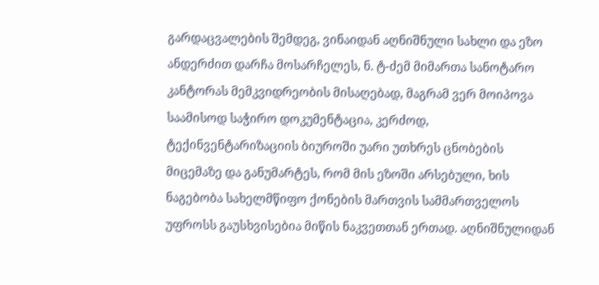გარდაცვალების შემდეგ, ვინაიდან აღნიშნული სახლი და ეზო ანდერძით დარჩა მოსარჩელეს, ნ. ტ-ძემ მიმართა სანოტარო კანტორას მემკვიდრეობის მისაღებად, მაგრამ ვერ მოიპოვა საამისოდ საჭირო დოკუმენტაცია, კერძოდ, ტექინვენტარიზაციის ბიუროში უარი უთხრეს ცნობების მიცემაზე და განუმარტეს, რომ მის ეზოში არსებული, ხის ნაგებობა სახელმწიფო ქონების მართვის სამმართველოს უფროსს გაუსხვისებია მიწის ნაკვეთთან ერთად. აღნიშნულიდან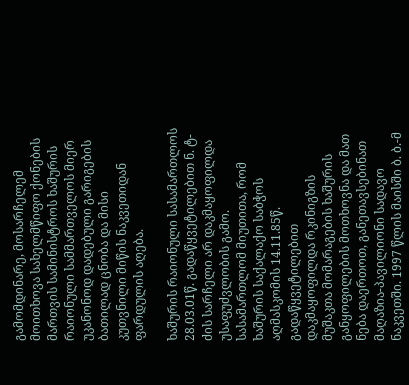გამომდინარე, მოსარჩელემ მოითხოვა სახელმწიფო ქონების მართვის სამინისტროს ხაშურის რაიონული სამმართველოს მიერ უკანონოდ დადებული გარიგების ბათილად ცნობა და მისი კუთვნილი მიწის ნაკვეთიდან ფარდულის აღება.

ხაშურის რაიონული სასამართლოს 28.03.01წ. გადაწყვეტილებით ნ. ტ-ძის სარჩელი არ დაკმაყოფილდა უსაფუძვლობის გამო. სასამართლომ მიუთითა, რომ ხაშურის საქალაქო საბჭოს აღმასკომის 14.11.85წ. გადაწყვეტილებით დაკმაყოფილდა რკინიგზის მუშაკთა მომარაგების ხაშურის განყოფილების მოთხოვნა და მათ ნება დაერთოთ, განეთავსებინათ მაღაზია-პავილიონი სადავო ნაკვეთში. 1997 წლის მაისში ბ. ბ.-მ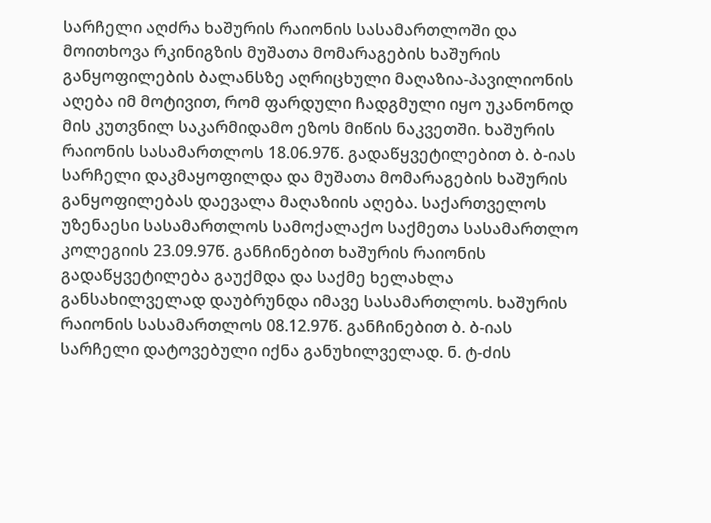სარჩელი აღძრა ხაშურის რაიონის სასამართლოში და მოითხოვა რკინიგზის მუშათა მომარაგების ხაშურის განყოფილების ბალანსზე აღრიცხული მაღაზია-პავილიონის აღება იმ მოტივით, რომ ფარდული ჩადგმული იყო უკანონოდ მის კუთვნილ საკარმიდამო ეზოს მიწის ნაკვეთში. ხაშურის რაიონის სასამართლოს 18.06.97წ. გადაწყვეტილებით ბ. ბ-იას სარჩელი დაკმაყოფილდა და მუშათა მომარაგების ხაშურის განყოფილებას დაევალა მაღაზიის აღება. საქართველოს უზენაესი სასამართლოს სამოქალაქო საქმეთა სასამართლო კოლეგიის 23.09.97წ. განჩინებით ხაშურის რაიონის გადაწყვეტილება გაუქმდა და საქმე ხელახლა განსახილველად დაუბრუნდა იმავე სასამართლოს. ხაშურის რაიონის სასამართლოს 08.12.97წ. განჩინებით ბ. ბ-იას სარჩელი დატოვებული იქნა განუხილველად. ნ. ტ-ძის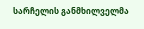სარჩელის განმხილველმა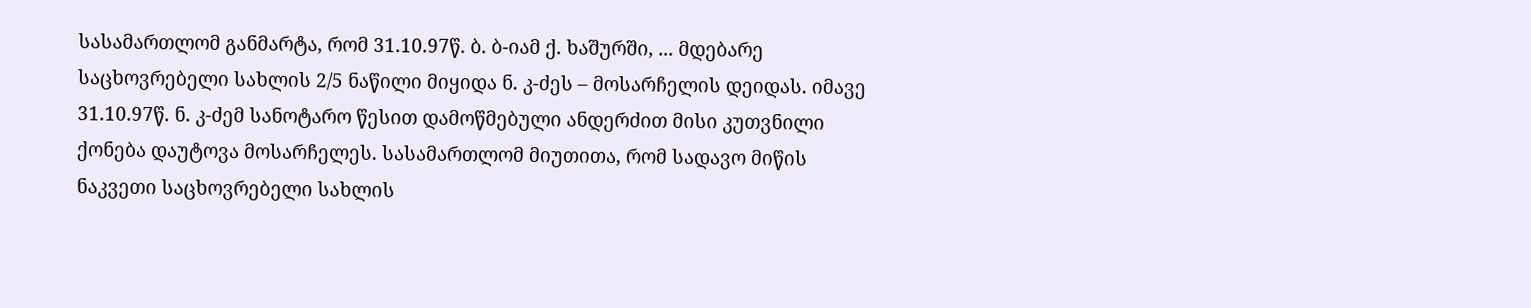სასამართლომ განმარტა, რომ 31.10.97წ. ბ. ბ-იამ ქ. ხაშურში, ... მდებარე საცხოვრებელი სახლის 2/5 ნაწილი მიყიდა ნ. კ-ძეს – მოსარჩელის დეიდას. იმავე 31.10.97წ. ნ. კ-ძემ სანოტარო წესით დამოწმებული ანდერძით მისი კუთვნილი ქონება დაუტოვა მოსარჩელეს. სასამართლომ მიუთითა, რომ სადავო მიწის ნაკვეთი საცხოვრებელი სახლის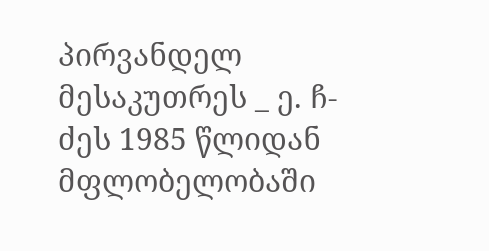პირვანდელ მესაკუთრეს _ ე. ჩ-ძეს 1985 წლიდან მფლობელობაში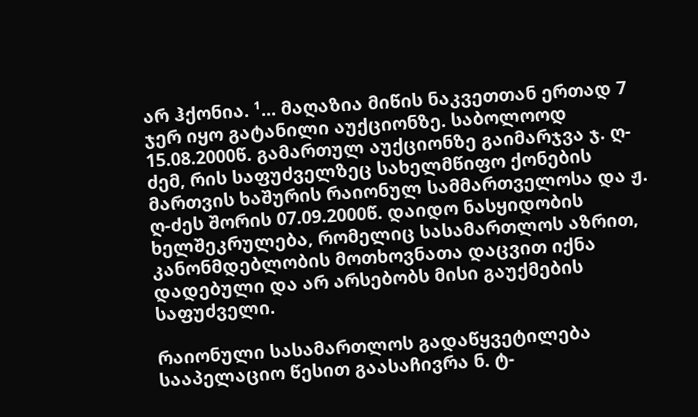არ ჰქონია. ¹... მაღაზია მიწის ნაკვეთთან ერთად 7 ჯერ იყო გატანილი აუქციონზე. საბოლოოდ 15.08.2000წ. გამართულ აუქციონზე გაიმარჯვა ჯ. ღ-ძემ, რის საფუძველზეც სახელმწიფო ქონების მართვის ხაშურის რაიონულ სამმართველოსა და ჟ. ღ-ძეს შორის 07.09.2000წ. დაიდო ნასყიდობის ხელშეკრულება, რომელიც სასამართლოს აზრით, კანონმდებლობის მოთხოვნათა დაცვით იქნა დადებული და არ არსებობს მისი გაუქმების საფუძველი.

რაიონული სასამართლოს გადაწყვეტილება სააპელაციო წესით გაასაჩივრა ნ. ტ-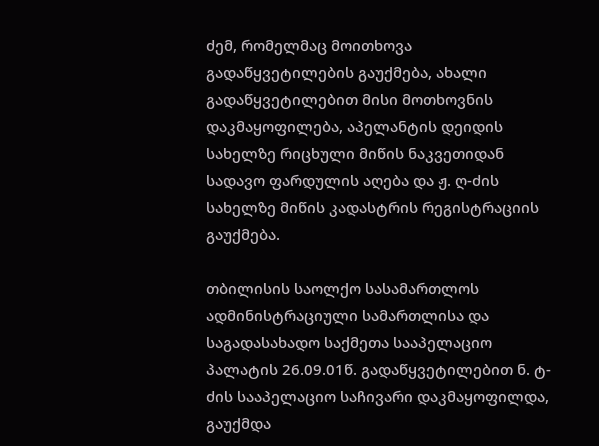ძემ, რომელმაც მოითხოვა გადაწყვეტილების გაუქმება, ახალი გადაწყვეტილებით მისი მოთხოვნის დაკმაყოფილება, აპელანტის დეიდის სახელზე რიცხული მიწის ნაკვეთიდან სადავო ფარდულის აღება და ჟ. ღ-ძის სახელზე მიწის კადასტრის რეგისტრაციის გაუქმება.

თბილისის საოლქო სასამართლოს ადმინისტრაციული სამართლისა და საგადასახადო საქმეთა სააპელაციო პალატის 26.09.01წ. გადაწყვეტილებით ნ. ტ-ძის სააპელაციო საჩივარი დაკმაყოფილდა, გაუქმდა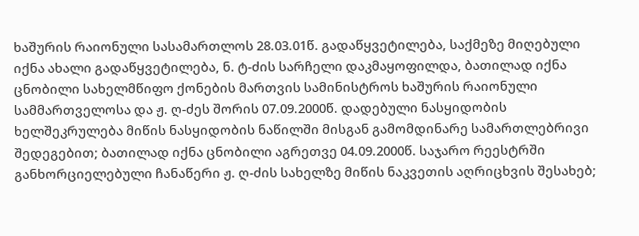ხაშურის რაიონული სასამართლოს 28.03.01წ. გადაწყვეტილება, საქმეზე მიღებული იქნა ახალი გადაწყვეტილება, ნ. ტ-ძის სარჩელი დაკმაყოფილდა, ბათილად იქნა ცნობილი სახელმწიფო ქონების მართვის სამინისტროს ხაშურის რაიონული სამმართველოსა და ჟ. ღ-ძეს შორის 07.09.2000წ. დადებული ნასყიდობის ხელშეკრულება მიწის ნასყიდობის ნაწილში მისგან გამომდინარე სამართლებრივი შედეგებით; ბათილად იქნა ცნობილი აგრეთვე 04.09.2000წ. საჯარო რეესტრში განხორციელებული ჩანაწერი ჟ. ღ-ძის სახელზე მიწის ნაკვეთის აღრიცხვის შესახებ;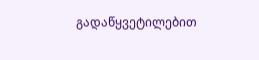გადაწყვეტილებით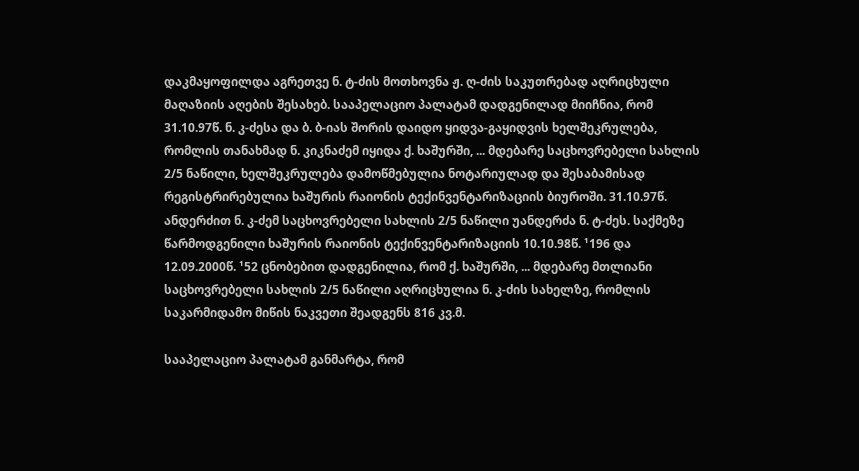დაკმაყოფილდა აგრეთვე ნ. ტ-ძის მოთხოვნა ჟ. ღ-ძის საკუთრებად აღრიცხული მაღაზიის აღების შესახებ. სააპელაციო პალატამ დადგენილად მიიჩნია, რომ 31.10.97წ. ნ. კ-ძესა და ბ. ბ-იას შორის დაიდო ყიდვა-გაყიდვის ხელშეკრულება, რომლის თანახმად ნ. კიკნაძემ იყიდა ქ. ხაშურში, ... მდებარე საცხოვრებელი სახლის 2/5 ნაწილი, ხელშეკრულება დამოწმებულია ნოტარიულად და შესაბამისად რეგისტრირებულია ხაშურის რაიონის ტექინვენტარიზაციის ბიუროში. 31.10.97წ. ანდერძით ნ. კ-ძემ საცხოვრებელი სახლის 2/5 ნაწილი უანდერძა ნ. ტ-ძეს. საქმეზე წარმოდგენილი ხაშურის რაიონის ტექინვენტარიზაციის 10.10.98წ. ¹196 და 12.09.2000წ. ¹52 ცნობებით დადგენილია, რომ ქ. ხაშურში, ... მდებარე მთლიანი საცხოვრებელი სახლის 2/5 ნაწილი აღრიცხულია ნ. კ-ძის სახელზე, რომლის საკარმიდამო მიწის ნაკვეთი შეადგენს 816 კვ.მ.

სააპელაციო პალატამ განმარტა, რომ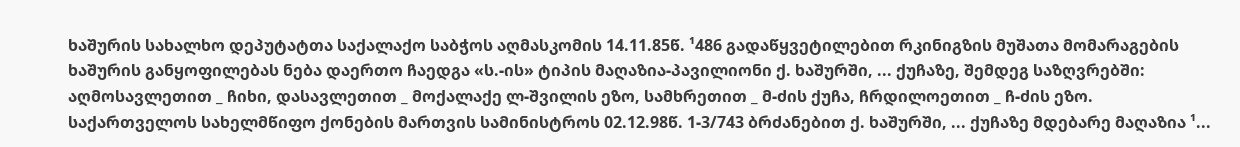ხაშურის სახალხო დეპუტატთა საქალაქო საბჭოს აღმასკომის 14.11.85წ. ¹486 გადაწყვეტილებით რკინიგზის მუშათა მომარაგების ხაშურის განყოფილებას ნება დაერთო ჩაედგა «ს.-ის» ტიპის მაღაზია-პავილიონი ქ. ხაშურში, ... ქუჩაზე, შემდეგ საზღვრებში: აღმოსავლეთით _ ჩიხი, დასავლეთით _ მოქალაქე ლ-შვილის ეზო, სამხრეთით _ მ-ძის ქუჩა, ჩრდილოეთით _ ჩ-ძის ეზო. საქართველოს სახელმწიფო ქონების მართვის სამინისტროს 02.12.98წ. 1-3/743 ბრძანებით ქ. ხაშურში, ... ქუჩაზე მდებარე მაღაზია ¹...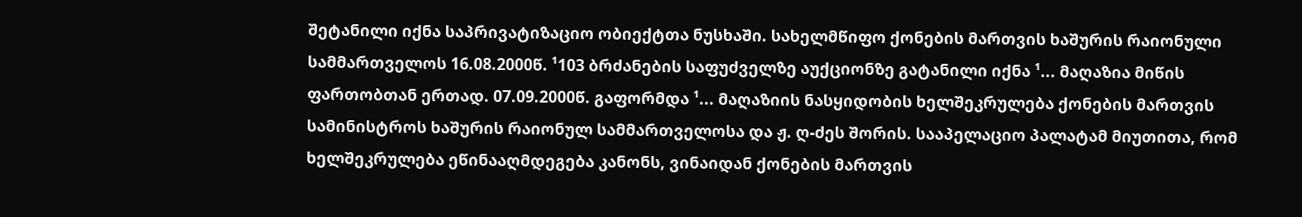შეტანილი იქნა საპრივატიზაციო ობიექტთა ნუსხაში. სახელმწიფო ქონების მართვის ხაშურის რაიონული სამმართველოს 16.08.2000წ. ¹103 ბრძანების საფუძველზე აუქციონზე გატანილი იქნა ¹... მაღაზია მიწის ფართობთან ერთად. 07.09.2000წ. გაფორმდა ¹... მაღაზიის ნასყიდობის ხელშეკრულება ქონების მართვის სამინისტროს ხაშურის რაიონულ სამმართველოსა და ჟ. ღ-ძეს შორის. სააპელაციო პალატამ მიუთითა, რომ ხელშეკრულება ეწინააღმდეგება კანონს, ვინაიდან ქონების მართვის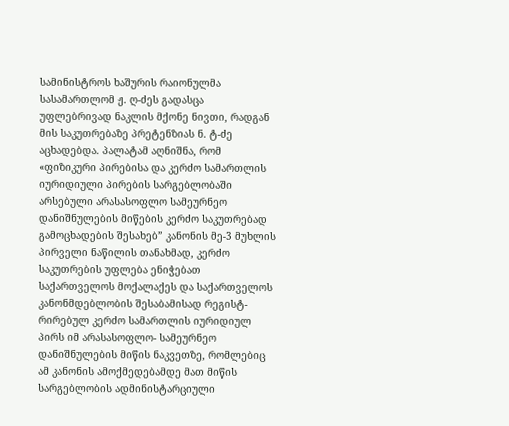სამინისტროს ხაშურის რაიონულმა სასამართლომ ჟ. ღ-ძეს გადასცა უფლებრივად ნაკლის მქონე ნივთი, რადგან მის საკუთრებაზე პრეტენზიას ნ. ტ-ძე აცხადებდა. პალატამ აღნიშნა, რომ «ფიზიკური პირებისა და კერძო სამართლის იურიდიული პირების სარგებლობაში არსებული არასასოფლო სამეურნეო დანიშნულების მიწების კერძო საკუთრებად გამოცხადების შესახებ” კანონის მე-3 მუხლის პირველი ნაწილის თანახმად, კერძო საკუთრების უფლება ენიჭებათ საქართველოს მოქალაქეს და საქართველოს კანონმდებლობის შესაბამისად რეგისტ-რირებულ კერძო სამართლის იურიდიულ პირს იმ არასასოფლო- სამეურნეო დანიშნულების მიწის ნაკვეთზე, რომლებიც ამ კანონის ამოქმედებამდე მათ მიწის სარგებლობის ადმინისტარციული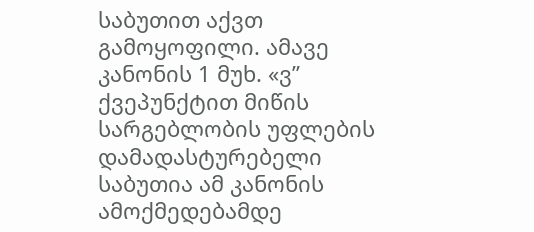საბუთით აქვთ გამოყოფილი. ამავე კანონის 1 მუხ. «ვ” ქვეპუნქტით მიწის სარგებლობის უფლების დამადასტურებელი საბუთია ამ კანონის ამოქმედებამდე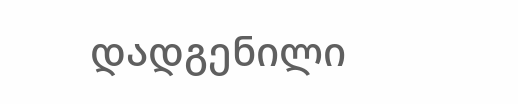დადგენილი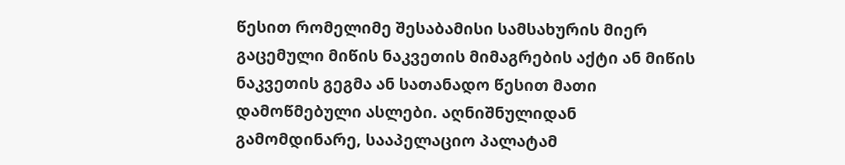წესით რომელიმე შესაბამისი სამსახურის მიერ გაცემული მიწის ნაკვეთის მიმაგრების აქტი ან მიწის ნაკვეთის გეგმა ან სათანადო წესით მათი დამოწმებული ასლები. აღნიშნულიდან გამომდინარე, სააპელაციო პალატამ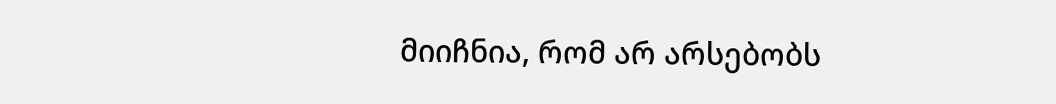მიიჩნია, რომ არ არსებობს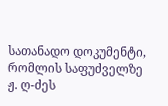სათანადო დოკუმენტი, რომლის საფუძველზე ჟ. ღ-ძეს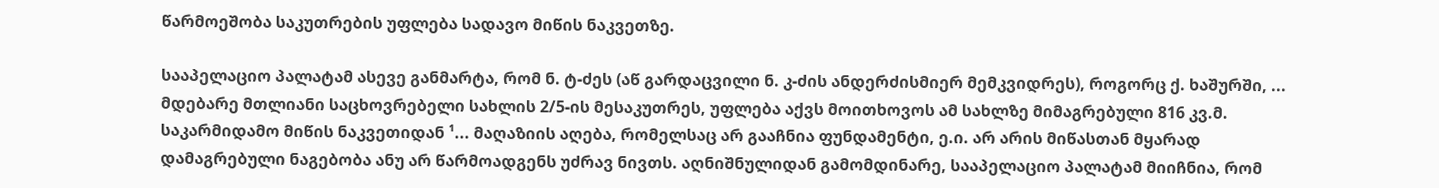წარმოეშობა საკუთრების უფლება სადავო მიწის ნაკვეთზე.

სააპელაციო პალატამ ასევე განმარტა, რომ ნ. ტ-ძეს (აწ გარდაცვილი ნ. კ-ძის ანდერძისმიერ მემკვიდრეს), როგორც ქ. ხაშურში, ... მდებარე მთლიანი საცხოვრებელი სახლის 2/5-ის მესაკუთრეს, უფლება აქვს მოითხოვოს ამ სახლზე მიმაგრებული 816 კვ.მ. საკარმიდამო მიწის ნაკვეთიდან ¹... მაღაზიის აღება, რომელსაც არ გააჩნია ფუნდამენტი, ე.ი. არ არის მიწასთან მყარად დამაგრებული ნაგებობა ანუ არ წარმოადგენს უძრავ ნივთს. აღნიშნულიდან გამომდინარე, სააპელაციო პალატამ მიიჩნია, რომ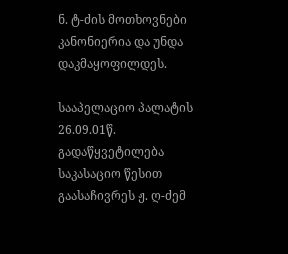ნ. ტ-ძის მოთხოვნები კანონიერია და უნდა დაკმაყოფილდეს.

სააპელაციო პალატის 26.09.01წ. გადაწყვეტილება საკასაციო წესით გაასაჩივრეს ჟ. ღ-ძემ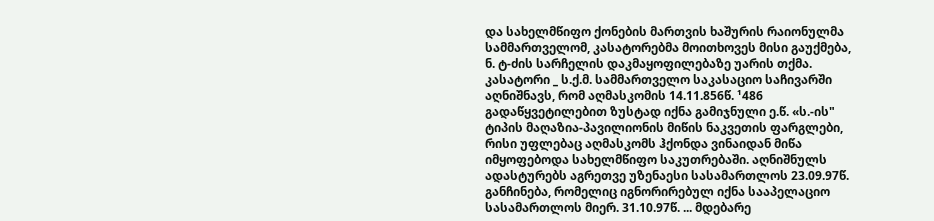და სახელმწიფო ქონების მართვის ხაშურის რაიონულმა სამმართველომ, კასატორებმა მოითხოვეს მისი გაუქმება, ნ. ტ-ძის სარჩელის დაკმაყოფილებაზე უარის თქმა. კასატორი _ ს.ქ.მ. სამმართველო საკასაციო საჩივარში აღნიშნავს, რომ აღმასკომის 14.11.856წ. ¹486 გადაწყვეტილებით ზუსტად იქნა გამიჯნული ე.წ. «ს.-ის" ტიპის მაღაზია-პავილიონის მიწის ნაკვეთის ფარგლები, რისი უფლებაც აღმასკომს ჰქონდა ვინაიდან მიწა იმყოფებოდა სახელმწიფო საკუთრებაში. აღნიშნულს ადასტურებს აგრეთვე უზენაესი სასამართლოს 23.09.97წ. განჩინება, რომელიც იგნორირებულ იქნა სააპელაციო სასამართლოს მიერ. 31.10.97წ. ... მდებარე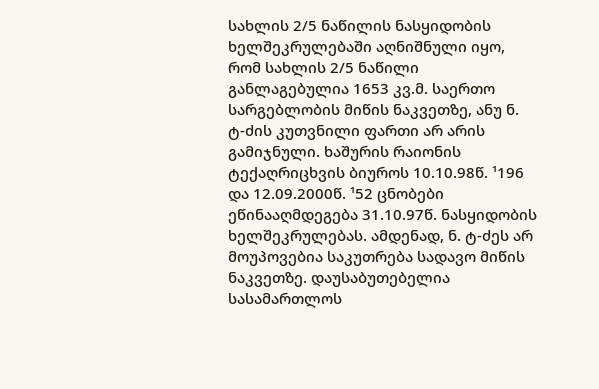სახლის 2/5 ნაწილის ნასყიდობის ხელშეკრულებაში აღნიშნული იყო, რომ სახლის 2/5 ნაწილი განლაგებულია 1653 კვ.მ. საერთო სარგებლობის მიწის ნაკვეთზე, ანუ ნ. ტ-ძის კუთვნილი ფართი არ არის გამიჯნული. ხაშურის რაიონის ტექაღრიცხვის ბიუროს 10.10.98წ. ¹196 და 12.09.2000წ. ¹52 ცნობები ეწინააღმდეგება 31.10.97წ. ნასყიდობის ხელშეკრულებას. ამდენად, ნ. ტ-ძეს არ მოუპოვებია საკუთრება სადავო მიწის ნაკვეთზე. დაუსაბუთებელია სასამართლოს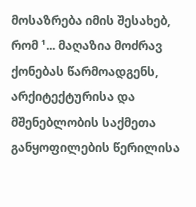მოსაზრება იმის შესახებ, რომ ¹... მაღაზია მოძრავ ქონებას წარმოადგენს, არქიტექტურისა და მშენებლობის საქმეთა განყოფილების წერილისა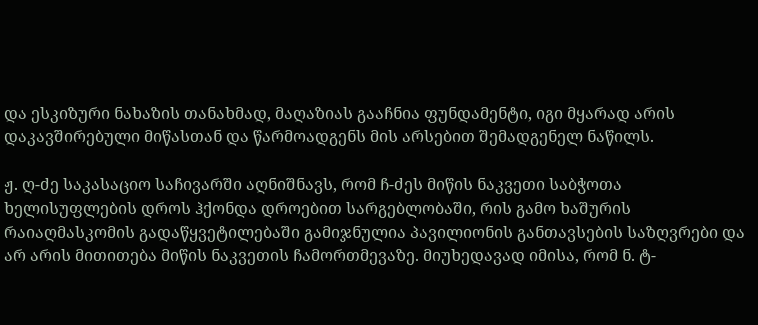და ესკიზური ნახაზის თანახმად, მაღაზიას გააჩნია ფუნდამენტი, იგი მყარად არის დაკავშირებული მიწასთან და წარმოადგენს მის არსებით შემადგენელ ნაწილს.

ჟ. ღ-ძე საკასაციო საჩივარში აღნიშნავს, რომ ჩ-ძეს მიწის ნაკვეთი საბჭოთა ხელისუფლების დროს ჰქონდა დროებით სარგებლობაში, რის გამო ხაშურის რაიაღმასკომის გადაწყვეტილებაში გამიჯნულია პავილიონის განთავსების საზღვრები და არ არის მითითება მიწის ნაკვეთის ჩამორთმევაზე. მიუხედავად იმისა, რომ ნ. ტ-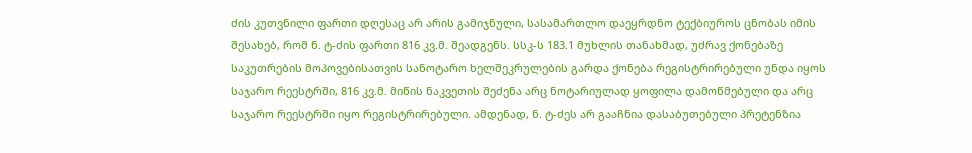ძის კუთვნილი ფართი დღესაც არ არის გამიჯნული, სასამართლო დაეყრდნო ტექბიუროს ცნობას იმის შესახებ, რომ ნ. ტ-ძის ფართი 816 კვ.მ. შეადგენს. სსკ-ს 183.1 მუხლის თანახმად, უძრავ ქონებაზე საკუთრების მოპოვებისათვის სანოტარო ხელშეკრულების გარდა ქონება რეგისტრირებული უნდა იყოს საჯარო რეესტრში, 816 კვ.მ. მიწის ნაკვეთის შეძენა არც ნოტარიულად ყოფილა დამოწმებული და არც საჯარო რეესტრში იყო რეგისტრირებული. ამდენად, ნ. ტ-ძეს არ გააჩნია დასაბუთებული პრეტენზია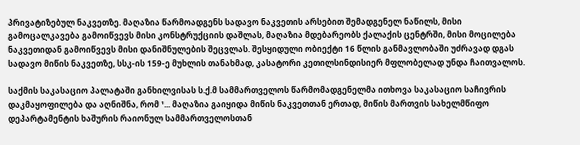პრივატიზებულ ნაკვეთზე. მაღაზია წარმოადგენს სადავო ნაკვეთის არსებით შემადგენელ ნაწილს, მისი გამოცალკავება გამოიწვევს მისი კონსტრუქციის დაშლას, მაღაზია მდებარეობს ქალაქის ცენტრში, მისი მოცილება ნაკვეთიდან გამოიწვევს მისი დანიშნულების შეცვლას. შესყიდული ობიექტი 16 წლის განმავლობაში უძრავად დგას სადავო მიწის ნაკვეთზე, სსკ-ის 159-ე მუხლის თანახმად, კასატორი კეთილსინდისიერ მფლობელად უნდა ჩაითვალოს.

საქმის საკასაციო პალატაში განხილვისას ს.ქ.მ სამმართველოს წარმომადგენელმა ითხოვა საკასაციო საჩივრის დაკმაყოფილება და აღნიშნა, რომ ¹... მაღაზია გაიყიდა მიწის ნაკვეთთან ერთად, მიწის მართვის სახელმწიფო დეპარტამენტის ხაშურის რაიონულ სამმართველოსთან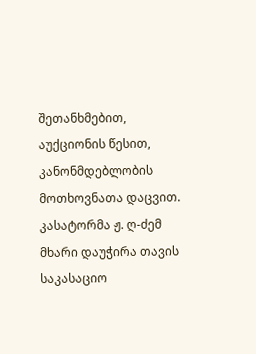შეთანხმებით, აუქციონის წესით, კანონმდებლობის მოთხოვნათა დაცვით. კასატორმა ჟ. ღ-ძემ მხარი დაუჭირა თავის საკასაციო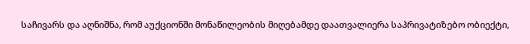საჩივარს და აღნიშნა, რომ აუქციონში მონაწილეობის მიღებამდე დაათვალიერა საპრივატიზებო ობიექტი,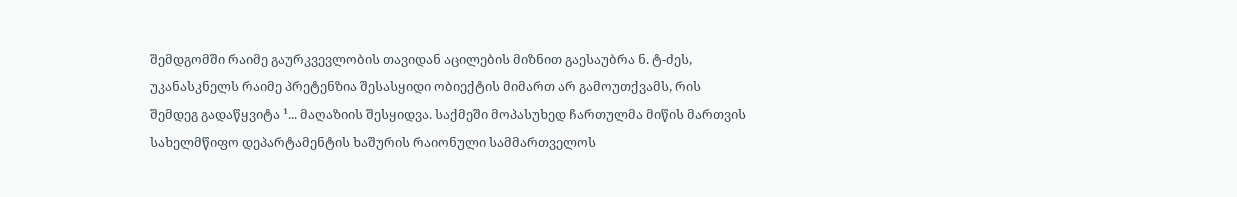შემდგომში რაიმე გაურკვევლობის თავიდან აცილების მიზნით გაესაუბრა ნ. ტ-ძეს, უკანასკნელს რაიმე პრეტენზია შესასყიდი ობიექტის მიმართ არ გამოუთქვამს, რის შემდეგ გადაწყვიტა ¹... მაღაზიის შესყიდვა. საქმეში მოპასუხედ ჩართულმა მიწის მართვის სახელმწიფო დეპარტამენტის ხაშურის რაიონული სამმართველოს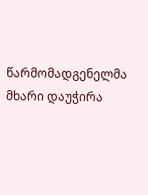წარმომადგენელმა მხარი დაუჭირა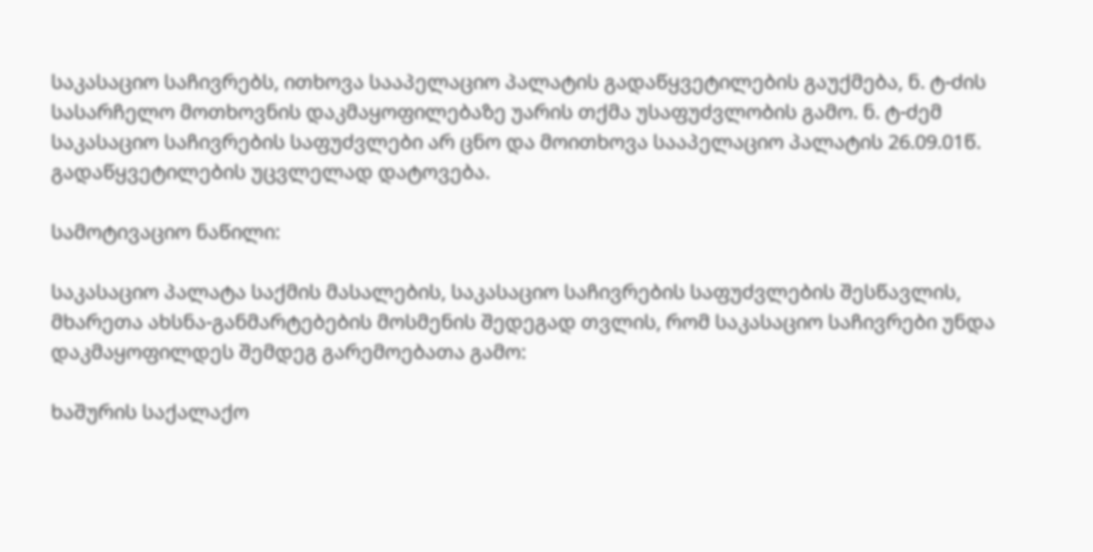საკასაციო საჩივრებს, ითხოვა სააპელაციო პალატის გადაწყვეტილების გაუქმება, ნ. ტ-ძის სასარჩელო მოთხოვნის დაკმაყოფილებაზე უარის თქმა უსაფუძვლობის გამო. ნ. ტ-ძემ საკასაციო საჩივრების საფუძვლები არ ცნო და მოითხოვა სააპელაციო პალატის 26.09.01წ. გადაწყვეტილების უცვლელად დატოვება.

სამოტივაციო ნაწილი:

საკასაციო პალატა საქმის მასალების, საკასაციო საჩივრების საფუძვლების შესწავლის, მხარეთა ახსნა-განმარტებების მოსმენის შედეგად თვლის, რომ საკასაციო საჩივრები უნდა დაკმაყოფილდეს შემდეგ გარემოებათა გამო:

ხაშურის საქალაქო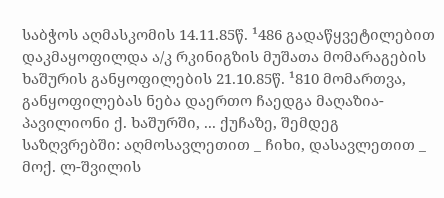საბჭოს აღმასკომის 14.11.85წ. ¹486 გადაწყვეტილებით დაკმაყოფილდა ა/კ რკინიგზის მუშათა მომარაგების ხაშურის განყოფილების 21.10.85წ. ¹810 მომართვა, განყოფილებას ნება დაერთო ჩაედგა მაღაზია-პავილიონი ქ. ხაშურში, ... ქუჩაზე, შემდეგ საზღვრებში: აღმოსავლეთით _ ჩიხი, დასავლეთით _ მოქ. ლ-შვილის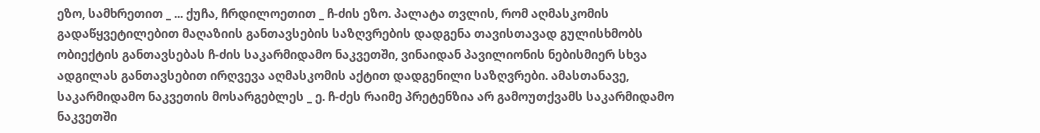ეზო, სამხრეთით _ ... ქუჩა, ჩრდილოეთით _ ჩ-ძის ეზო. პალატა თვლის, რომ აღმასკომის გადაწყვეტილებით მაღაზიის განთავსების საზღვრების დადგენა თავისთავად გულისხმობს ობიექტის განთავსებას ჩ-ძის საკარმიდამო ნაკვეთში, ვინაიდან პავილიონის ნებისმიერ სხვა ადგილას განთავსებით ირღვევა აღმასკომის აქტით დადგენილი საზღვრები. ამასთანავე, საკარმიდამო ნაკვეთის მოსარგებლეს _ ე. ჩ-ძეს რაიმე პრეტენზია არ გამოუთქვამს საკარმიდამო ნაკვეთში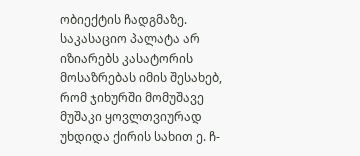ობიექტის ჩადგმაზე. საკასაციო პალატა არ იზიარებს კასატორის მოსაზრებას იმის შესახებ, რომ ჯიხურში მომუშავე მუშაკი ყოვლთვიურად უხდიდა ქირის სახით ე. ჩ-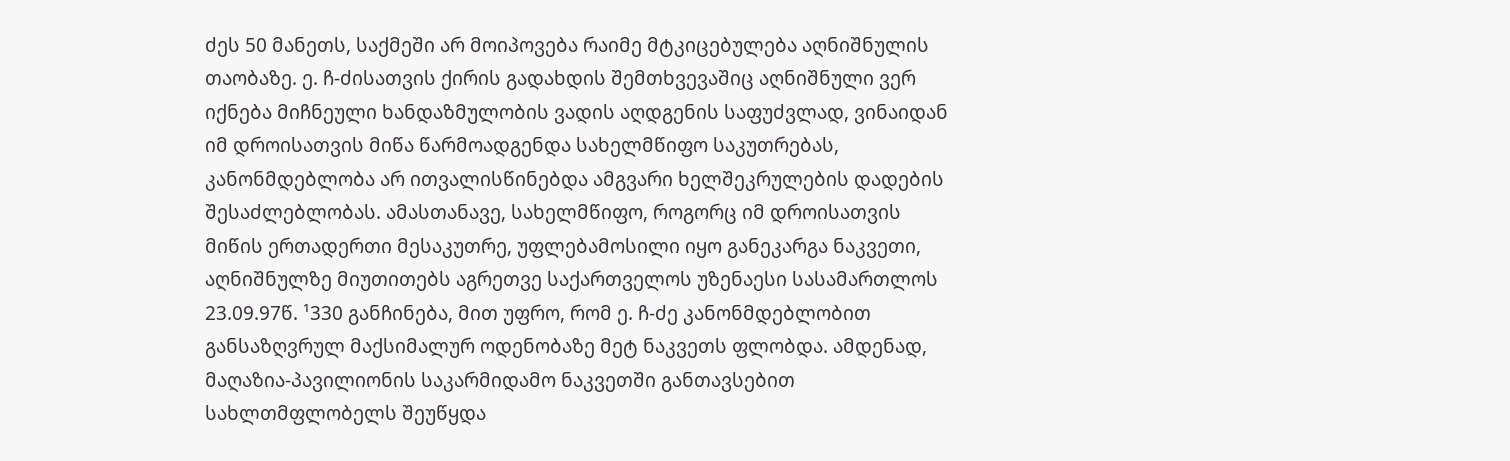ძეს 50 მანეთს, საქმეში არ მოიპოვება რაიმე მტკიცებულება აღნიშნულის თაობაზე. ე. ჩ-ძისათვის ქირის გადახდის შემთხვევაშიც აღნიშნული ვერ იქნება მიჩნეული ხანდაზმულობის ვადის აღდგენის საფუძვლად, ვინაიდან იმ დროისათვის მიწა წარმოადგენდა სახელმწიფო საკუთრებას, კანონმდებლობა არ ითვალისწინებდა ამგვარი ხელშეკრულების დადების შესაძლებლობას. ამასთანავე, სახელმწიფო, როგორც იმ დროისათვის მიწის ერთადერთი მესაკუთრე, უფლებამოსილი იყო განეკარგა ნაკვეთი, აღნიშნულზე მიუთითებს აგრეთვე საქართველოს უზენაესი სასამართლოს 23.09.97წ. ¹330 განჩინება, მით უფრო, რომ ე. ჩ-ძე კანონმდებლობით განსაზღვრულ მაქსიმალურ ოდენობაზე მეტ ნაკვეთს ფლობდა. ამდენად, მაღაზია-პავილიონის საკარმიდამო ნაკვეთში განთავსებით სახლთმფლობელს შეუწყდა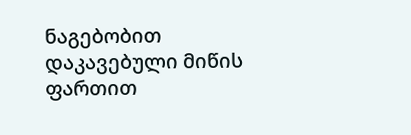ნაგებობით დაკავებული მიწის ფართით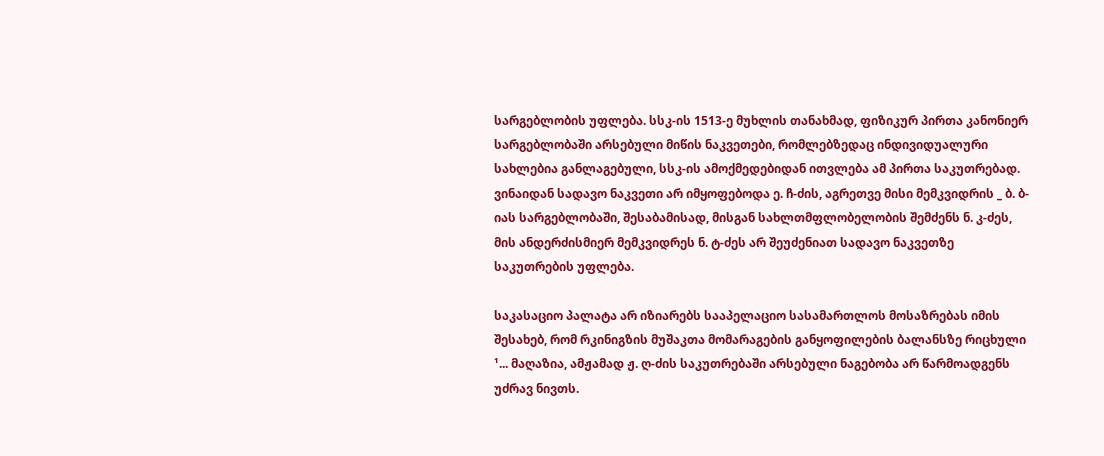სარგებლობის უფლება. სსკ-ის 1513-ე მუხლის თანახმად, ფიზიკურ პირთა კანონიერ სარგებლობაში არსებული მიწის ნაკვეთები, რომლებზედაც ინდივიდუალური სახლებია განლაგებული, სსკ-ის ამოქმედებიდან ითვლება ამ პირთა საკუთრებად. ვინაიდან სადავო ნაკვეთი არ იმყოფებოდა ე. ჩ-ძის, აგრეთვე მისი მემკვიდრის _ ბ. ბ-იას სარგებლობაში, შესაბამისად, მისგან სახლთმფლობელობის შემძენს ნ. კ-ძეს, მის ანდერძისმიერ მემკვიდრეს ნ. ტ-ძეს არ შეუძენიათ სადავო ნაკვეთზე საკუთრების უფლება.

საკასაციო პალატა არ იზიარებს სააპელაციო სასამართლოს მოსაზრებას იმის შესახებ, რომ რკინიგზის მუშაკთა მომარაგების განყოფილების ბალანსზე რიცხული ¹... მაღაზია, ამჟამად ჟ. ღ-ძის საკუთრებაში არსებული ნაგებობა არ წარმოადგენს უძრავ ნივთს.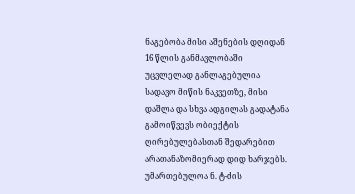ნაგებობა მისი აშენების დღიდან 16 წლის განმავლობაში უცვლელად განლაგებულია სადავო მიწის ნაკვეთზე, მისი დაშლა და სხვა ადგილას გადატანა გამოიწვევს ობიექტის ღირებულებასთან შედარებით არათანაზომიერად დიდ ხარჯებს. უმართებულოა ნ. ტ-ძის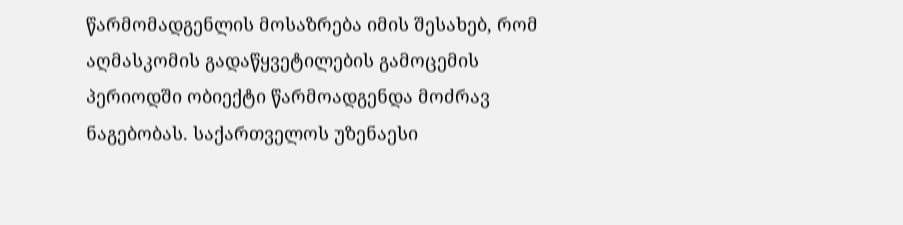წარმომადგენლის მოსაზრება იმის შესახებ, რომ აღმასკომის გადაწყვეტილების გამოცემის პერიოდში ობიექტი წარმოადგენდა მოძრავ ნაგებობას. საქართველოს უზენაესი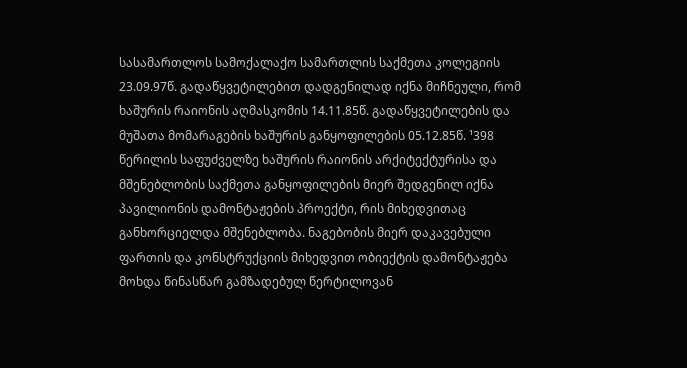სასამართლოს სამოქალაქო სამართლის საქმეთა კოლეგიის 23.09.97წ. გადაწყვეტილებით დადგენილად იქნა მიჩნეული, რომ ხაშურის რაიონის აღმასკომის 14.11.85წ. გადაწყვეტილების და მუშათა მომარაგების ხაშურის განყოფილების 05.12.85წ. ¹398 წერილის საფუძველზე ხაშურის რაიონის არქიტექტურისა და მშენებლობის საქმეთა განყოფილების მიერ შედგენილ იქნა პავილიონის დამონტაჟების პროექტი, რის მიხედვითაც განხორციელდა მშენებლობა. ნაგებობის მიერ დაკავებული ფართის და კონსტრუქციის მიხედვით ობიექტის დამონტაჟება მოხდა წინასწარ გამზადებულ წერტილოვან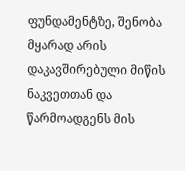ფუნდამენტზე, შენობა მყარად არის დაკავშირებული მიწის ნაკვეთთან და წარმოადგენს მის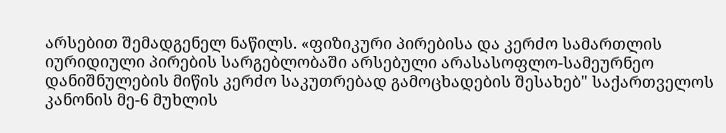არსებით შემადგენელ ნაწილს. «ფიზიკური პირებისა და კერძო სამართლის იურიდიული პირების სარგებლობაში არსებული არასასოფლო-სამეურნეო დანიშნულების მიწის კერძო საკუთრებად გამოცხადების შესახებ" საქართველოს კანონის მე-6 მუხლის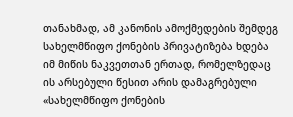თანახმად, ამ კანონის ამოქმედების შემდეგ სახელმწიფო ქონების პრივატიზება ხდება იმ მიწის ნაკვეთთან ერთად, რომელზედაც ის არსებული წესით არის დამაგრებული «სახელმწიფო ქონების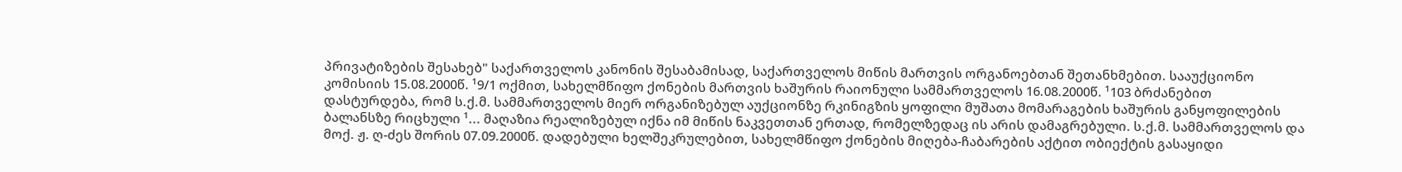პრივატიზების შესახებ" საქართველოს კანონის შესაბამისად, საქართველოს მიწის მართვის ორგანოებთან შეთანხმებით. სააუქციონო კომისიის 15.08.2000წ. ¹9/1 ოქმით, სახელმწიფო ქონების მართვის ხაშურის რაიონული სამმართველოს 16.08.2000წ. ¹103 ბრძანებით დასტურდება, რომ ს.ქ.მ. სამმართველოს მიერ ორგანიზებულ აუქციონზე რკინიგზის ყოფილი მუშათა მომარაგების ხაშურის განყოფილების ბალანსზე რიცხული ¹... მაღაზია რეალიზებულ იქნა იმ მიწის ნაკვეთთან ერთად, რომელზედაც ის არის დამაგრებული. ს.ქ.მ. სამმართველოს და მოქ. ჟ. ღ-ძეს შორის 07.09.2000წ. დადებული ხელშეკრულებით, სახელმწიფო ქონების მიღება-ჩაბარების აქტით ობიექტის გასაყიდი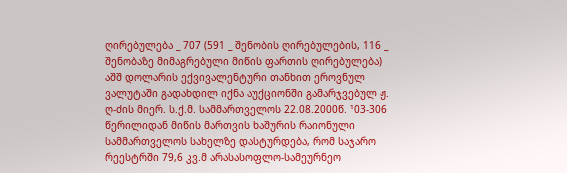ღირებულება _ 707 (591 _ შენობის ღირებულების, 116 _ შენობაზე მიმაგრებული მიწის ფართის ღირებულება) აშშ დოლარის ექვივალენტური თანხით ეროვნულ ვალუტაში გადახდილ იქნა აუქციონში გამარჯვებულ ჟ. ღ-ძის მიერ. ს.ქ.მ. სამმართველოს 22.08.2000წ. ¹03-306 წერილიდან მიწის მართვის ხაშურის რაიონული სამმართველოს სახელზე დასტურდება, რომ საჯარო რეესტრში 79,6 კვ.მ არასასოფლო-სამეურნეო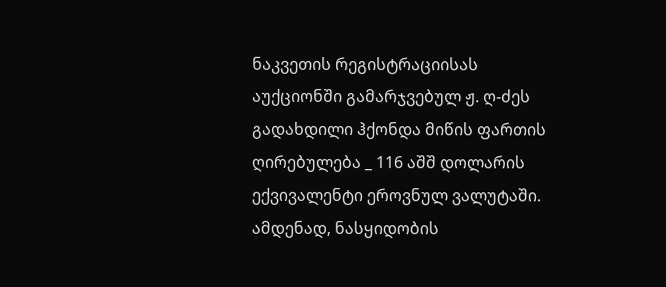ნაკვეთის რეგისტრაციისას აუქციონში გამარჯვებულ ჟ. ღ-ძეს გადახდილი ჰქონდა მიწის ფართის ღირებულება _ 116 აშშ დოლარის ექვივალენტი ეროვნულ ვალუტაში. ამდენად, ნასყიდობის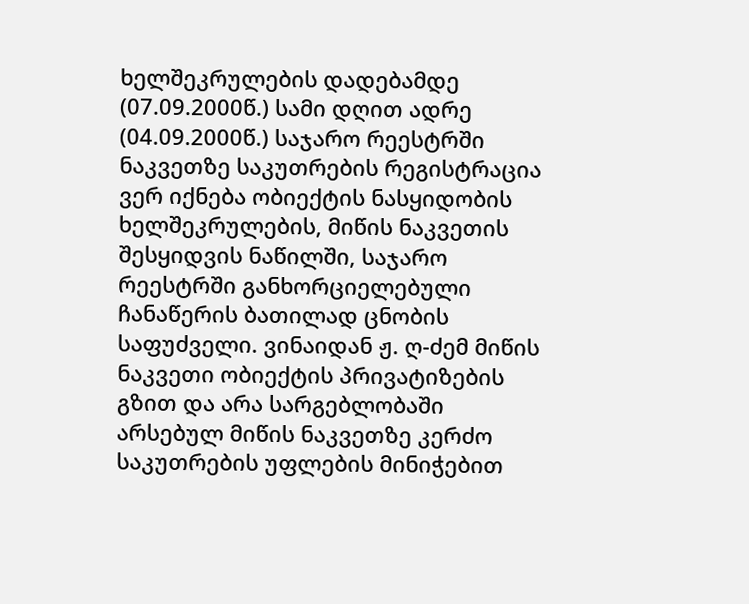ხელშეკრულების დადებამდე (07.09.2000წ.) სამი დღით ადრე (04.09.2000წ.) საჯარო რეესტრში ნაკვეთზე საკუთრების რეგისტრაცია ვერ იქნება ობიექტის ნასყიდობის ხელშეკრულების, მიწის ნაკვეთის შესყიდვის ნაწილში, საჯარო რეესტრში განხორციელებული ჩანაწერის ბათილად ცნობის საფუძველი. ვინაიდან ჟ. ღ-ძემ მიწის ნაკვეთი ობიექტის პრივატიზების გზით და არა სარგებლობაში არსებულ მიწის ნაკვეთზე კერძო საკუთრების უფლების მინიჭებით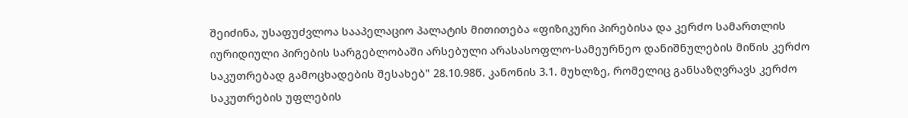შეიძინა, უსაფუძვლოა სააპელაციო პალატის მითითება «ფიზიკური პირებისა და კერძო სამართლის იურიდიული პირების სარგებლობაში არსებული არასასოფლო-სამეურნეო დანიშნულების მიწის კერძო საკუთრებად გამოცხადების შესახებ" 28.10.98წ. კანონის 3.1. მუხლზე, რომელიც განსაზღვრავს კერძო საკუთრების უფლების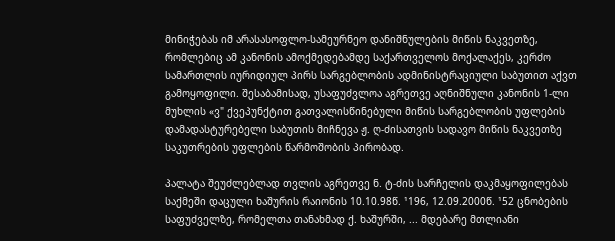მინიჭებას იმ არასასოფლო-სამეურნეო დანიშნულების მიწის ნაკვეთზე, რომლებიც ამ კანონის ამოქმედებამდე საქართველოს მოქალაქეს, კერძო სამართლის იურიდიულ პირს სარგებლობის ადმინისტრაციული საბუთით აქვთ გამოყოფილი. შესაბამისად, უსაფუძვლოა აგრეთვე აღნიშნული კანონის 1-ლი მუხლის «ვ" ქვეპუნქტით გათვალისწინებული მიწის სარგებლობის უფლების დამადასტურებელი საბუთის მიჩნევა ჟ. ღ-ძისათვის სადავო მიწის ნაკვეთზე საკუთრების უფლების წარმოშობის პირობად.

პალატა შეუძლებლად თვლის აგრეთვე ნ. ტ-ძის სარჩელის დაკმაყოფილებას საქმეში დაცული ხაშურის რაიონის 10.10.98წ. ¹196, 12.09.2000წ. ¹52 ცნობების საფუძველზე, რომელთა თანახმად ქ. ხაშურში, ... მდებარე მთლიანი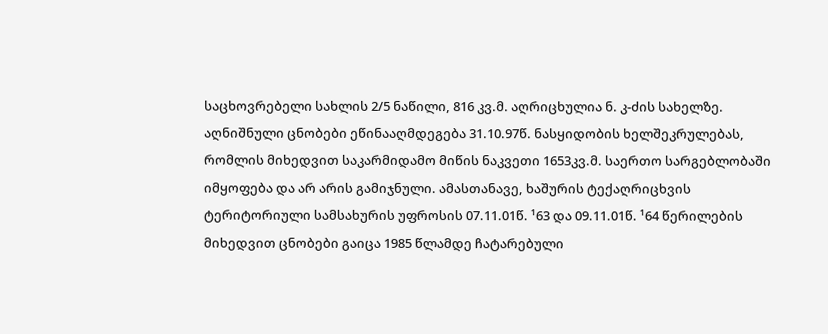საცხოვრებელი სახლის 2/5 ნაწილი, 816 კვ.მ. აღრიცხულია ნ. კ-ძის სახელზე. აღნიშნული ცნობები ეწინააღმდეგება 31.10.97წ. ნასყიდობის ხელშეკრულებას, რომლის მიხედვით საკარმიდამო მიწის ნაკვეთი 1653კვ.მ. საერთო სარგებლობაში იმყოფება და არ არის გამიჯნული. ამასთანავე, ხაშურის ტექაღრიცხვის ტერიტორიული სამსახურის უფროსის 07.11.01წ. ¹63 და 09.11.01წ. ¹64 წერილების მიხედვით ცნობები გაიცა 1985 წლამდე ჩატარებული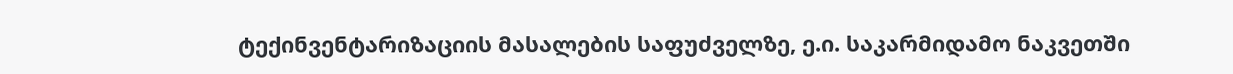ტექინვენტარიზაციის მასალების საფუძველზე, ე.ი. საკარმიდამო ნაკვეთში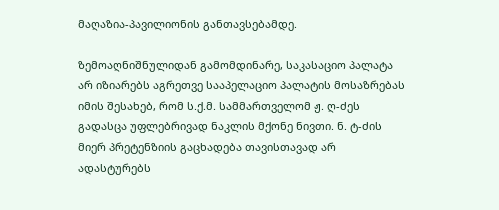მაღაზია-პავილიონის განთავსებამდე.

ზემოაღნიშნულიდან გამომდინარე, საკასაციო პალატა არ იზიარებს აგრეთვე სააპელაციო პალატის მოსაზრებას იმის შესახებ, რომ ს.ქ.მ. სამმართველომ ჟ. ღ-ძეს გადასცა უფლებრივად ნაკლის მქონე ნივთი. ნ. ტ-ძის მიერ პრეტენზიის გაცხადება თავისთავად არ ადასტურებს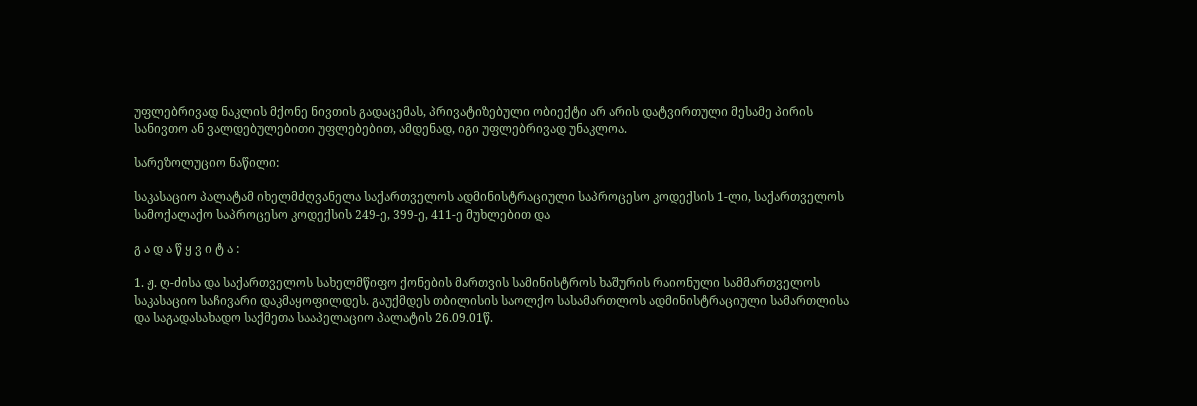უფლებრივად ნაკლის მქონე ნივთის გადაცემას, პრივატიზებული ობიექტი არ არის დატვირთული მესამე პირის სანივთო ან ვალდებულებითი უფლებებით, ამდენად, იგი უფლებრივად უნაკლოა.

სარეზოლუციო ნაწილი:

საკასაციო პალატამ იხელმძღვანელა საქართველოს ადმინისტრაციული საპროცესო კოდექსის 1-ლი, საქართველოს სამოქალაქო საპროცესო კოდექსის 249-ე, 399-ე, 411-ე მუხლებით და

გ ა დ ა წ ყ ვ ი ტ ა :

1. ჟ. ღ-ძისა და საქართველოს სახელმწიფო ქონების მართვის სამინისტროს ხაშურის რაიონული სამმართველოს საკასაციო საჩივარი დაკმაყოფილდეს. გაუქმდეს თბილისის საოლქო სასამართლოს ადმინისტრაციული სამართლისა და საგადასახადო საქმეთა სააპელაციო პალატის 26.09.01წ.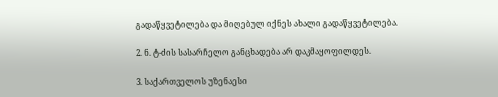გადაწყვეტილება და მიღებულ იქნეს ახალი გადაწყვეტილება.

2. ნ. ტ-ძის სასარჩელო განცხადება არ დაკმაყოფილდეს.

3. საქართველოს უზენაესი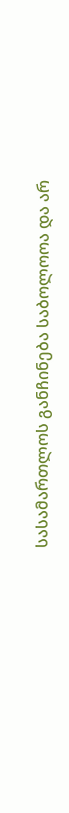სასამართლოს განჩინება საბოლოოა და არ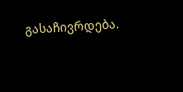გასაჩივრდება.